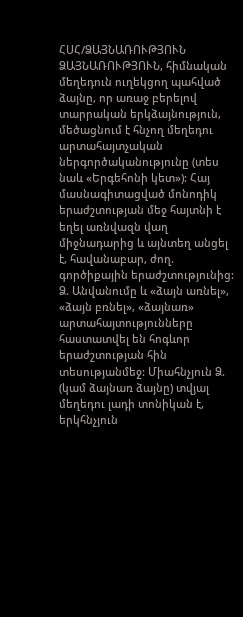ՀՍՀ/ՁԱՅՆԱՌՈՒԹՅՈՒՆ
ՁԱՅՆԱՌՈՒԹՅՈՒՆ, հիմնական մեղեդուն ուղեկցող պահված ձայնը, որ առաջ բերելով տարրական երկձայնություն, մեծացնում է հնչող մեղեդու արտահայտչական ներգործականությունը (տես նաև «Երգեհոնի կետ»): Հայ մասնագիտացված մոնոդիկ երաժշտության մեջ հայտնի է եղել առնվազն վաղ միջնադարից և այնտեղ անցել է, հավանաբար, ժող. գործիքային երաժշտությունից: Ձ. Անվանումը և «ձայն առնել», «ձայն բռնել», «ձայնառ» արտահայտությունները հաստատվել են հոգևոր երաժշտության հին տեսությանմեջ: Միահնչյուն Ձ. (կամ ձայնառ ձայնը) տվյալ մեղեդու լադի տոնիկան է, երկհնչյուն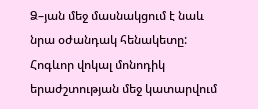Ձ–յան մեջ մասնակցում է նաև նրա օժանդակ հենակետը: Հոգևոր վոկալ մոնոդիկ երաժշտության մեջ կատարվում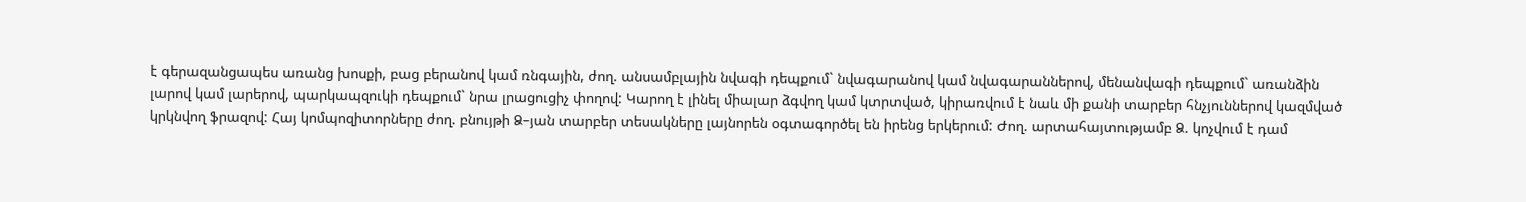է գերազանցապես առանց խոսքի, բաց բերանով կամ ռնգային, ժող. անսամբլային նվագի դեպքում` նվագարանով կամ նվագարաններով, մենանվագի դեպքում` առանձին լարով կամ լարերով, պարկապզուկի դեպքում` նրա լրացուցիչ փողով: Կարող է լինել միալար ձգվող կամ կտրտված, կիրառվում է նաև մի քանի տարբեր հնչյուններով կազմված կրկնվող ֆրազով: Հայ կոմպոզիտորները ժող. բնույթի Ձ–յան տարբեր տեսակները լայնորեն օգտագործել են իրենց երկերում: Ժող. արտահայտությամբ Ձ. կոչվում է դամ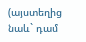(այստեղից նաև` դամ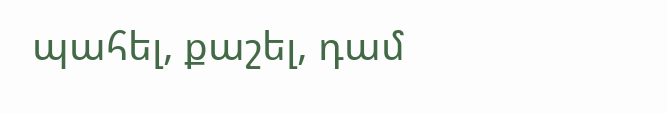պահել, քաշել, դամ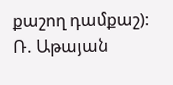քաշող դամքաշ):
Ռ. Աթայան